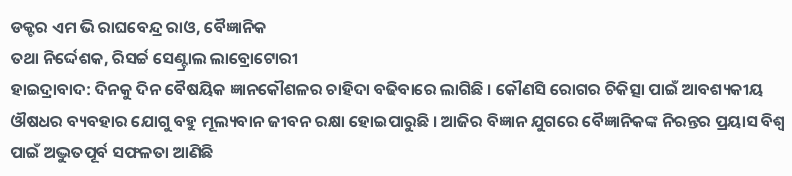ଡକ୍ଟର ଏମ ଭି ରାଘବେନ୍ଦ୍ର ରାଓ, ବୈଜ୍ଞାନିକ
ତଥା ନିର୍ଦ୍ଦେଶକ, ରିସର୍ଚ୍ଚ ସେଣ୍ଟ୍ରାଲ ଲାବ୍ରୋଟୋରୀ
ହାଇଦ୍ରାବାଦ: ଦିନକୁ ଦିନ ବୈଷୟିକ ଜ୍ଞାନକୌଶଳର ଚାହିଦା ବଢିବାରେ ଲାଗିଛି । କୌଣସି ରୋଗର ଚିକିତ୍ସା ପାଇଁ ଆବଶ୍ୟକୀୟ ଔଷଧର ବ୍ୟବହାର ଯୋଗୁ ବହୁ ମୂଲ୍ୟବାନ ଜୀବନ ରକ୍ଷା ହୋଇପାରୁଛି । ଆଜିର ବିଜ୍ଞାନ ଯୁଗରେ ବୈଜ୍ଞାନିକଙ୍କ ନିରନ୍ତର ପ୍ରୟାସ ବିଶ୍ବ ପାଇଁ ଅଦ୍ଭୁତପୂର୍ବ ସଫଳତା ଆଣିଛି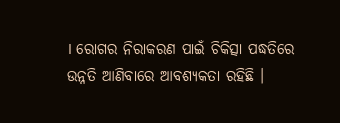। ରୋଗର ନିରାକରଣ ପାଇଁ ଚିକିତ୍ସା ପଦ୍ଧତିରେ ଉନ୍ନତି ଆଣିବାରେ ଆବଶ୍ୟକତା ରହିଛି ।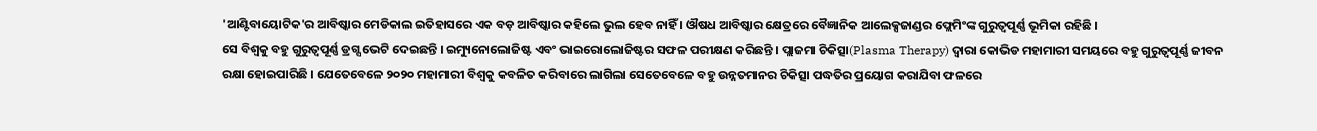'ଆଣ୍ଟିବାୟୋଟିକ'ର ଆବିଷ୍କାର ମେଡିକାଲ ଇତିହାସରେ ଏକ ବଡ଼ ଆବିଷ୍କାର କହିଲେ ଭୁଲ ହେବ ନାହିଁ । ଔଷଧ ଆବିଷ୍କାର କ୍ଷେତ୍ରରେ ବୈଜ୍ଞାନିକ ଆଲେକ୍ସଜାଣ୍ଡର ଫ୍ଲେମିଂଙ୍କ ଗୁରୁତ୍ବପୂର୍ଣ୍ଣ ଭୂମିକା ରହିଛି ।
ସେ ବିଶ୍ବକୁ ବହୁ ଗୁରୁତ୍ବପୂର୍ଣ୍ଣ ଡ୍ରଗ୍ସ ଭେଟି ଦେଇଛନ୍ତି । ଇମ୍ୟୁନୋଲୋଜିଷ୍ଟ ଏବଂ ଭାଇରୋଲୋଜିଷ୍ଟର ସଫଳ ପରୀକ୍ଷଣ କରିଛନ୍ତି । ପ୍ଲାଜମା ଚିକିତ୍ସା(Plasma Therapy) ଦ୍ବାରା କୋଭିଡ ମହାମାରୀ ସମୟରେ ବହୁ ଗୁରୁତ୍ବପୂର୍ଣ୍ଣ ଜୀବନ ରକ୍ଷା ହୋଇପାରିଛି । ଯେତେବେଳେ ୨୦୨୦ ମହାମାରୀ ବିଶ୍ବକୁ କବଳିତ କରିବାରେ ଲାଗିଲା ସେତେବେଳେ ବହୁ ଉନ୍ନତମାନର ଚିକିତ୍ସା ପଦ୍ଧତିର ପ୍ରୟୋଗ କରାଯିବା ଫଳରେ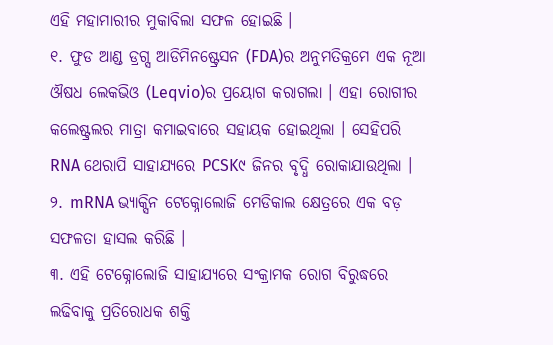ଏହି ମହାମାରୀର ମୁକାବିଲା ସଫଳ ହୋଇଛି ।
୧. ଫୁଡ ଆଣ୍ଡ ଡ୍ରଗ୍ସ ଆଡିମିନଷ୍ଟ୍ରେସନ (FDA)ର ଅନୁମତିକ୍ରମେ ଏକ ନୂଆ ଔଷଧ ଲେକଭିଓ (Leqvio)ର ପ୍ରୟୋଗ କରାଗଲା । ଏହା ରୋଗୀର କଲେଷ୍ଟ୍ରଲର ମାତ୍ରା କମାଇବାରେ ସହାୟକ ହୋଇଥିଲା । ସେହିପରି RNA ଥେରାପି ସାହାଯ୍ୟରେ PCSK୯ ଜିନର ବୃଦ୍ଧି ରୋକାଯାଉଥିଲା ।
୨. mRNA ଭ୍ୟାକ୍ସିନ ଟେକ୍ନୋଲୋଜି ମେଡିକାଲ କ୍ଷେତ୍ରରେ ଏକ ବଡ଼ ସଫଳତା ହାସଲ କରିଛି ।
୩. ଏହି ଟେକ୍ନୋଲୋଜି ସାହାଯ୍ୟରେ ସଂକ୍ରାମକ ରୋଗ ବିରୁଦ୍ଧରେ ଲଢିବାକୁ ପ୍ରତିରୋଧକ ଶକ୍ତି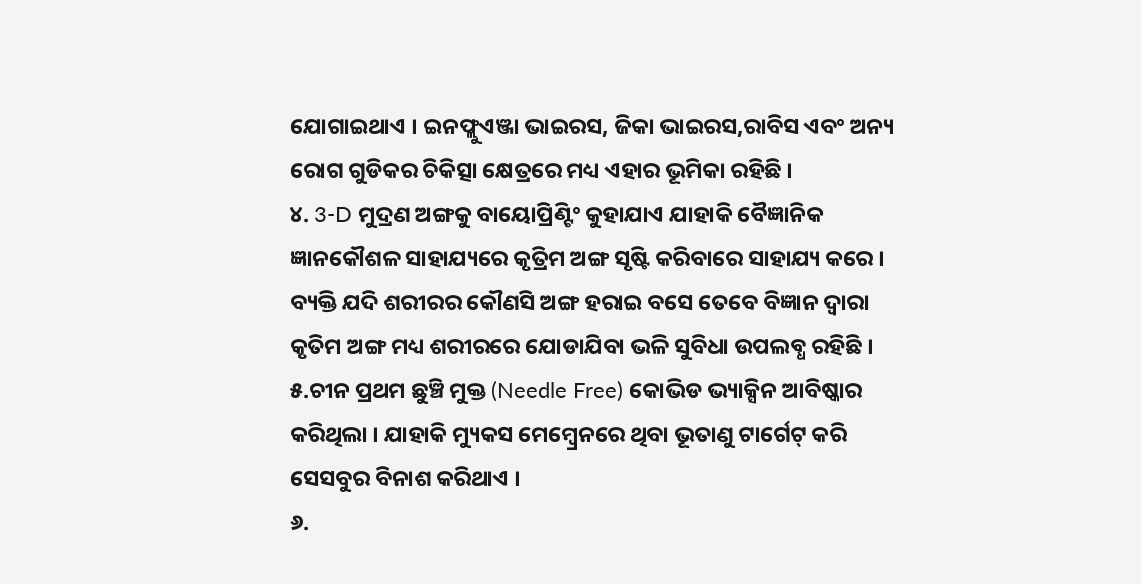ଯୋଗାଇଥାଏ । ଇନଫ୍ଲୁଏଞ୍ଜା ଭାଇରସ, ଜିକା ଭାଇରସ,ରାବିସ ଏବଂ ଅନ୍ୟ ରୋଗ ଗୁଡିକର ଚିକିତ୍ସା କ୍ଷେତ୍ରରେ ମଧ୍ୟ ଏହାର ଭୂମିକା ରହିଛି ।
୪. 3-D ମୁଦ୍ରଣ ଅଙ୍ଗକୁ ବାୟୋପ୍ରିଣ୍ଟିଂ କୁହାଯାଏ ଯାହାକି ବୈଜ୍ଞାନିକ ଜ୍ଞାନକୌଶଳ ସାହାଯ୍ୟରେ କୃତ୍ରିମ ଅଙ୍ଗ ସୃଷ୍ଟି କରିବାରେ ସାହାଯ୍ୟ କରେ । ବ୍ୟକ୍ତି ଯଦି ଶରୀରର କୌଣସି ଅଙ୍ଗ ହରାଇ ବସେ ତେବେ ବିଜ୍ଞାନ ଦ୍ବାରା କୃତିମ ଅଙ୍ଗ ମଧ୍ୟ ଶରୀରରେ ଯୋଡାଯିବା ଭଳି ସୁବିଧା ଉପଲବ୍ଧ ରହିଛି ।
୫.ଚୀନ ପ୍ରଥମ ଛୁଞ୍ଚି ମୁକ୍ତ (Needle Free) କୋଭିଡ ଭ୍ୟାକ୍ସିନ ଆବିଷ୍କାର କରିଥିଲା । ଯାହାକି ମ୍ୟୁକସ ମେମ୍ବ୍ରେନରେ ଥିବା ଭୂତାଣୁ ଟାର୍ଗେଟ୍ କରି ସେସବୁର ବିନାଶ କରିଥାଏ ।
୬.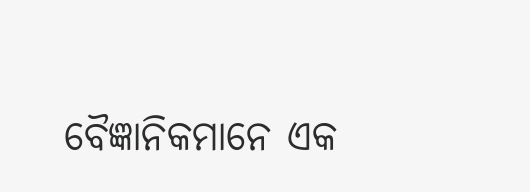ବୈଜ୍ଞାନିକମାନେ ଏକ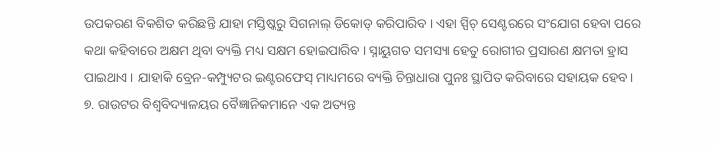ଉପକରଣ ବିକଶିତ କରିଛନ୍ତି ଯାହା ମସ୍ତିଷ୍କରୁ ସିଗନାଲ୍ ଡିକୋଡ୍ କରିପାରିବ । ଏହା ସ୍ପିଚ୍ ସେଣ୍ଟରରେ ସଂଯୋଗ ହେବା ପରେ କଥା କହିବାରେ ଅକ୍ଷମ ଥିବା ବ୍ୟକ୍ତି ମଧ୍ୟ ସକ୍ଷମ ହୋଇପାରିବ । ସ୍ନାୟୁଗତ ସମସ୍ୟା ହେତୁ ରୋଗୀର ପ୍ରସାରଣ କ୍ଷମତା ହ୍ରାସ ପାଇଥାଏ । ଯାହାକି ବ୍ରେନ-କମ୍ପ୍ୟୁଟର ଇଣ୍ଟରଫେସ୍ ମାଧ୍ୟମରେ ବ୍ୟକ୍ତି ଚିନ୍ତାଧାରା ପୁନଃ ସ୍ଥାପିତ କରିବାରେ ସହାୟକ ହେବ ।
୭. ରାଉଟର ବିଶ୍ବବିଦ୍ୟାଳୟର ବୈଜ୍ଞାନିକମାନେ ଏକ ଅତ୍ୟନ୍ତ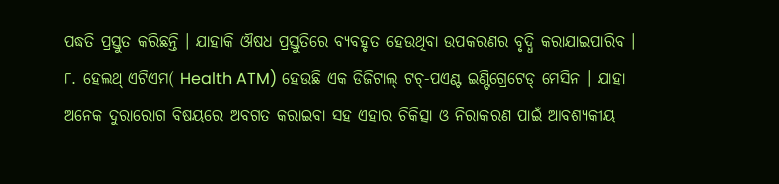ପଦ୍ଧତି ପ୍ରସ୍ତୁତ କରିଛନ୍ତି । ଯାହାକି ଔଷଧ ପ୍ରସ୍ତୁତିରେ ବ୍ୟବହୃତ ହେଉଥିବା ଉପକରଣର ବୃଦ୍ଧି କରାଯାଇପାରିବ ।
୮. ହେଲଥ୍ ଏଟିଏମ( Health ATM) ହେଉଛି ଏକ ଡିଜିଟାଲ୍ ଟଚ୍-ପଏଣ୍ଟ ଇଣ୍ଟିଗ୍ରେଟେଡ୍ ମେସିନ । ଯାହା ଅନେକ ଦୁରାରୋଗ ବିଷୟରେ ଅବଗତ କରାଇବା ସହ ଏହାର ଚିକିତ୍ସା ଓ ନିରାକରଣ ପାଇଁ ଆବଶ୍ୟକୀୟ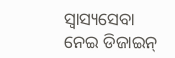ସ୍ବାସ୍ୟସେବା ନେଇ ଡିଜାଇନ୍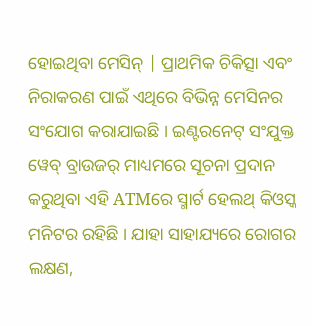ହୋଇଥିବା ମେସିନ୍ | ପ୍ରାଥମିକ ଚିକିତ୍ସା ଏବଂ ନିରାକରଣ ପାଇଁ ଏଥିରେ ବିଭିନ୍ନ ମେସିନର ସଂଯୋଗ କରାଯାଇଛି । ଇଣ୍ଟରନେଟ୍ ସଂଯୁକ୍ତ ୱେବ୍ ବ୍ରାଉଜର୍ ମାଧ୍ୟମରେ ସୂଚନା ପ୍ରଦାନ କରୁଥିବା ଏହି ATMରେ ସ୍ମାର୍ଟ ହେଲଥ୍ କିଓସ୍କ ମନିଟର ରହିଛି । ଯାହା ସାହାଯ୍ୟରେ ରୋଗର ଲକ୍ଷଣ,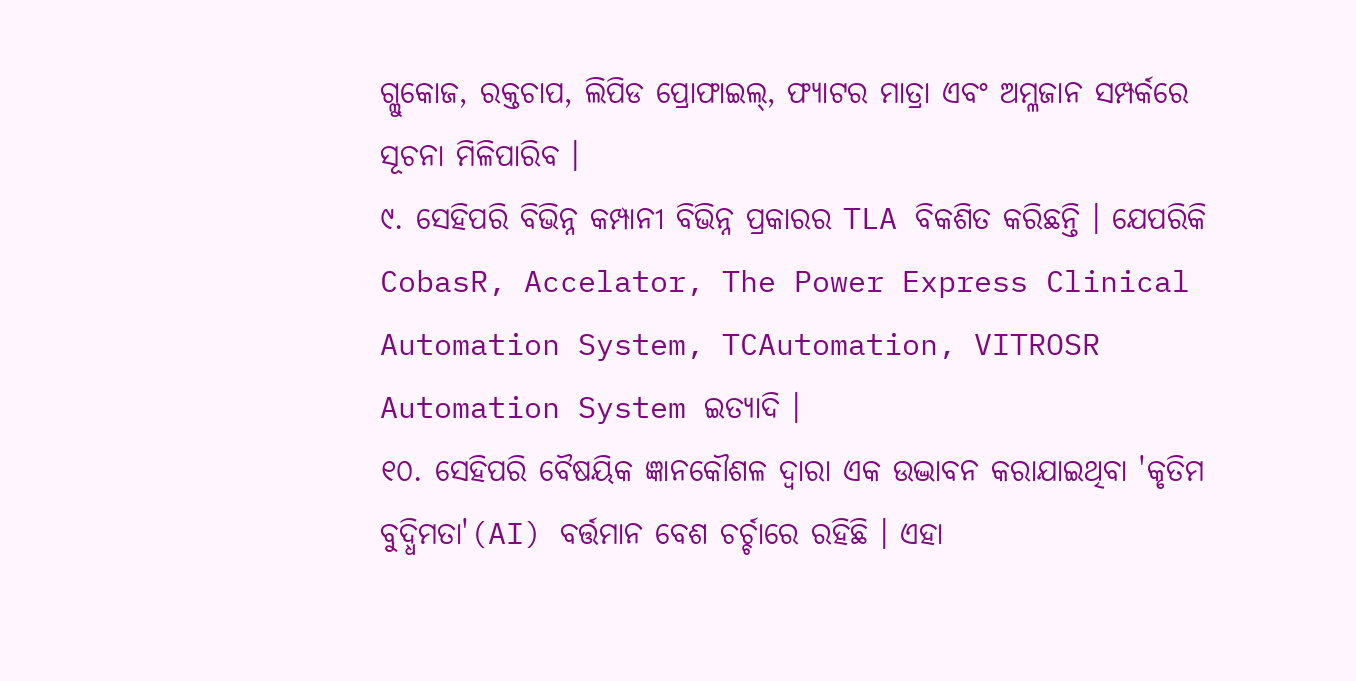ଗ୍ଲୁକୋଜ, ରକ୍ତଚାପ, ଲିପିଡ ପ୍ରୋଫାଇଲ୍, ଫ୍ୟାଟର ମାତ୍ରା ଏବଂ ଅମ୍ଳଜାନ ସମ୍ପର୍କରେ ସୂଚନା ମିଳିପାରିବ ।
୯. ସେହିପରି ବିଭିନ୍ନ କମ୍ପାନୀ ବିଭିନ୍ନ ପ୍ରକାରର TLA ବିକଶିତ କରିଛନ୍ତି । ଯେପରିକି CobasR, Accelator, The Power Express Clinical Automation System, TCAutomation, VITROSR Automation System ଇତ୍ୟାଦି ।
୧୦. ସେହିପରି ବୈଷୟିକ ଜ୍ଞାନକୌଶଳ ଦ୍ବାରା ଏକ ଉଦ୍ଭାବନ କରାଯାଇଥିବା 'କୃତିମ ବୁଦ୍ଧିମତା'(AI) ବର୍ତ୍ତମାନ ବେଶ ଚର୍ଚ୍ଚାରେ ରହିଛି । ଏହା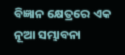ବିଜ୍ଞାନ କ୍ଷେତ୍ରରେ ଏକ ନୂଆ ସମ୍ଭାବନା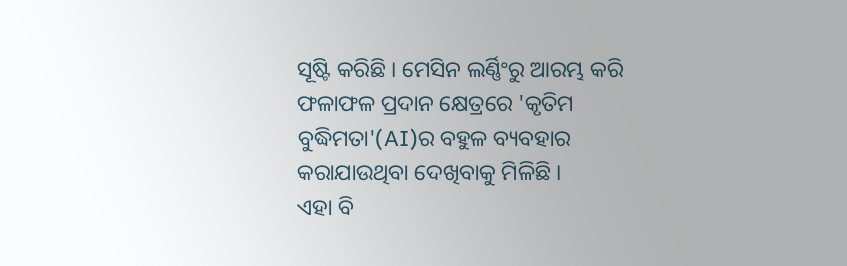ସୂଷ୍ଟି କରିଛି । ମେସିନ ଲର୍ଣ୍ଣିଂରୁ ଆରମ୍ଭ କରି ଫଳାଫଳ ପ୍ରଦାନ କ୍ଷେତ୍ରରେ 'କୃତିମ ବୁଦ୍ଧିମତା'(AI)ର ବହୁଳ ବ୍ୟବହାର କରାଯାଉଥିବା ଦେଖିବାକୁ ମିଳିଛି ।
ଏହା ବି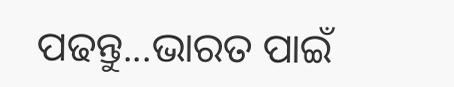ପଢନ୍ତୁ...ଭାରତ ପାଇଁ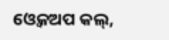ଓ୍ବେକଅପ କଲ୍,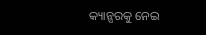କ୍ୟାନ୍ସରକୁ ନେଇ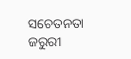ସଚେତନତା ଜରୁରୀ